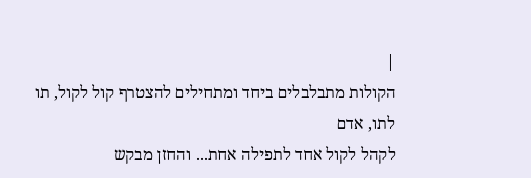|
הקולות מתבלבלים ביחד ומתחילים להצטרף קול לקול, תו לתו, אדם
לקהל לקול אחד לתפילה אחת... והחזן מבקש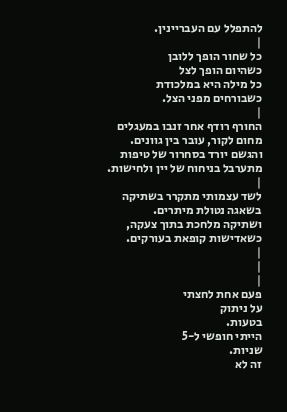להתפלל עם העבריינין.
|
כל שחור הופך ללובן
כשהיום הופך לצל
כל מילה היא במלכודת
כשבורחים מפני הצל.
|
החורף רודף אחר זנבו במעגלים
מחום לקור, עובר בין גוונים.
והגשם יורד בסחרור של טיפות
מתערבל בניחוח של יין ולחישות.
|
לשד עצמותי מתקרר בשתיקה
בשאגה נטולת מיתרים.
ושתיקה מלחכת בתוך צעקה,
כשאדישות קופאת בעורקים.
|
|
|
פעם אחת לחצתי
על ניתוק
בטעות.
הייתי חופשי ל-5
שניות.
זה לא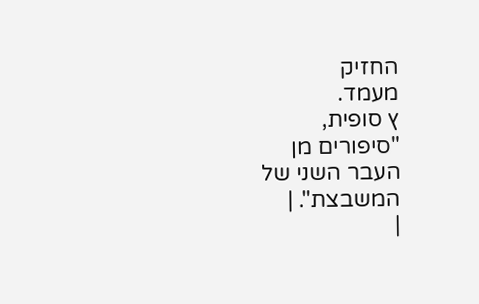החזיק
מעמד.
ץ סופית,
"סיפורים מן
העבר השני של
המשבצת". |
|